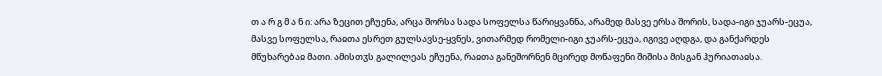თ ა რ გ მ ა ნ ი: არა ზეცით ეჩუენა, არცა შორსა სადა სოფელსა წარიყვანნა, არამედ მასვე ერსა შორის, სადა-იგი ჯუარს-ეცუა, მასვე სოფელსა, რაჲთა ესრეთ გულსავსე-ყვნეს, ვითარმედ რომელი-იგი ჯუარს-ეცუა, იგივე აღდგა, და განქარდეს მწუხარებაჲ მათი. ამისთჳს გალილეას ეჩუენა, რაჲთა განეშორნენ მცირედ მოწაფენი შიშისა მისგან ჰურიათაჲსა.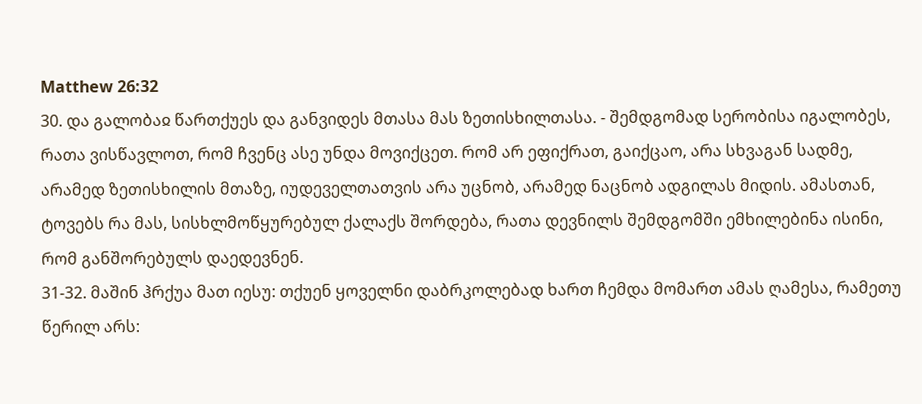Matthew 26:32
30. და გალობაჲ წართქუეს და განვიდეს მთასა მას ზეთისხილთასა. - შემდგომად სერობისა იგალობეს, რათა ვისწავლოთ, რომ ჩვენც ასე უნდა მოვიქცეთ. რომ არ ეფიქრათ, გაიქცაო, არა სხვაგან სადმე, არამედ ზეთისხილის მთაზე, იუდეველთათვის არა უცნობ, არამედ ნაცნობ ადგილას მიდის. ამასთან, ტოვებს რა მას, სისხლმოწყურებულ ქალაქს შორდება, რათა დევნილს შემდგომში ემხილებინა ისინი, რომ განშორებულს დაედევნენ.
31-32. მაშინ ჰრქუა მათ იესუ: თქუენ ყოველნი დაბრკოლებად ხართ ჩემდა მომართ ამას ღამესა, რამეთუ წერილ არს: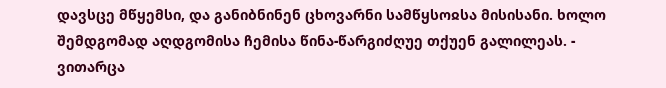დავსცე მწყემსი, და განიბნინენ ცხოვარნი სამწყსოჲსა მისისანი. ხოლო შემდგომად აღდგომისა ჩემისა წინა-წარგიძღუე თქუენ გალილეას. - ვითარცა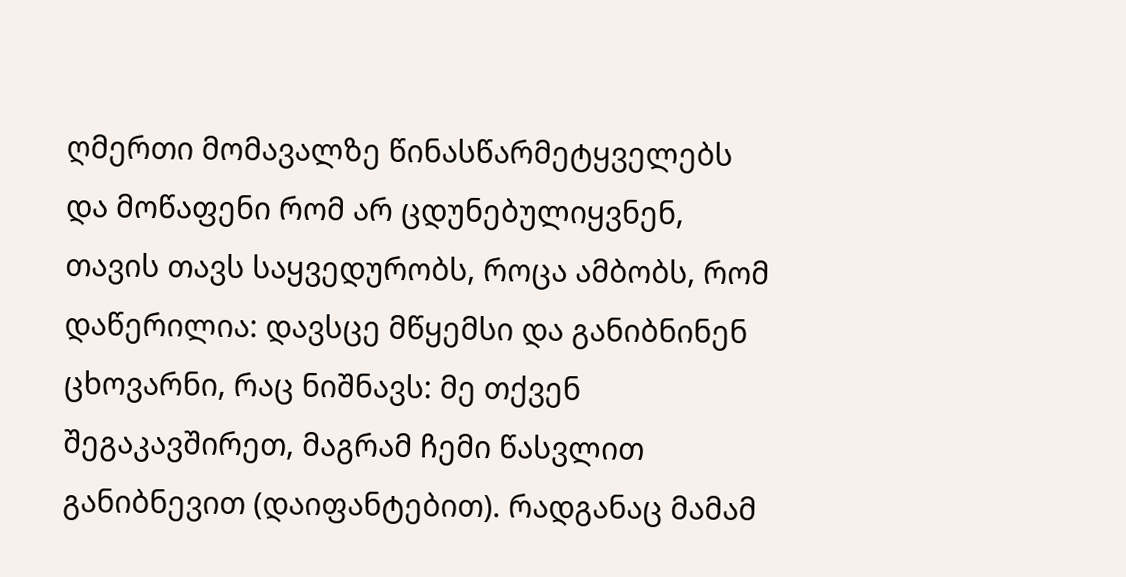ღმერთი მომავალზე წინასწარმეტყველებს და მოწაფენი რომ არ ცდუნებულიყვნენ, თავის თავს საყვედურობს, როცა ამბობს, რომ დაწერილია: დავსცე მწყემსი და განიბნინენ ცხოვარნი, რაც ნიშნავს: მე თქვენ შეგაკავშირეთ, მაგრამ ჩემი წასვლით განიბნევით (დაიფანტებით). რადგანაც მამამ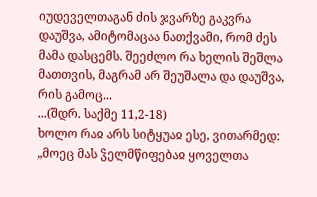იუდეველთაგან ძის ჯვარზე გაკვრა დაუშვა, ამიტომაცაა ნათქვამი, რომ ძეს მამა დასცემს. შეეძლო რა ხელის შეშლა მათთვის, მაგრამ არ შეუშალა და დაუშვა, რის გამოც...
...(შდრ. საქმე 11,2-18)
ხოლო რაჲ არს სიტყუაჲ ესე, ვითარმედ: „მოეც მას ჴელმწიფებაჲ ყოველთა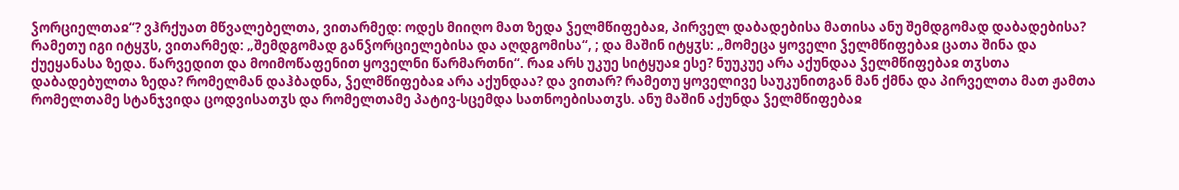ჴორციელთაჲ“? ვჰრქუათ მწვალებელთა, ვითარმედ: ოდეს მიიღო მათ ზედა ჴელმწიფებაჲ, პირველ დაბადებისა მათისა ანუ შემდგომად დაბადებისა? რამეთუ იგი იტყჳს, ვითარმედ: „შემდგომად განჴორციელებისა და აღდგომისა“, ; და მაშინ იტყჳს: „მომეცა ყოველი ჴელმწიფებაჲ ცათა შინა და ქუეყანასა ზედა. წარვედით და მოიმოწაფენით ყოველნი წარმართნი“. რაჲ არს უკუე სიტყუაჲ ესე? ნუუკუე არა აქუნდაა ჴელმწიფებაჲ თჳსთა დაბადებულთა ზედა? რომელმან დაჰბადნა, ჴელმწიფებაჲ არა აქუნდაა? და ვითარ? რამეთუ ყოველივე საუკუნითგან მან ქმნა და პირველთა მათ ჟამთა რომელთამე სტანჯვიდა ცოდვისათჳს და რომელთამე პატივ-სცემდა სათნოებისათჳს. ანუ მაშინ აქუნდა ჴელმწიფებაჲ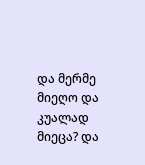და მერმე მიეღო და კუალად მიეცა? და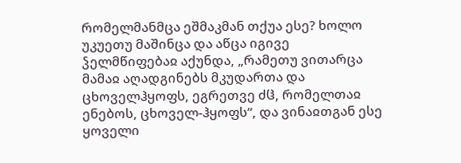რომელმანმცა ეშმაკმან თქუა ესე? ხოლო უკუეთუ მაშინცა და აწცა იგივე ჴელმწიფებაჲ აქუნდა, „რამეთუ ვითარცა მამაჲ აღადგინებს მკუდართა და ცხოველჰყოფს, ეგრეთვე ძჱ, რომელთაჲ ენებოს, ცხოველ-ჰყოფს“, და ვინაჲთგან ესე ყოველი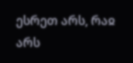ესრეთ არს, რაჲ არს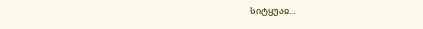სიტყუაჲ...